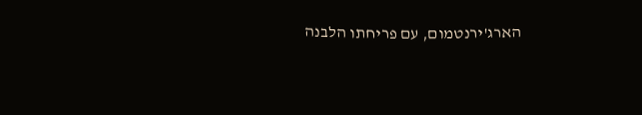הארג'ירנטמום, עם פריחתו הלבנה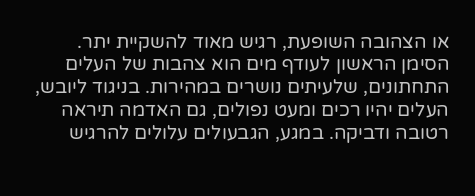או הצהובה השופעת, רגיש מאוד להשקיית יתר. הסימן הראשון לעודף מים הוא צהבות של העלים התחתונים, שלעיתים נושרים במהירות. בניגוד ליובש, העלים יהיו רכים ומעט נפולים, גם האדמה תיראה רטובה ודביקה. במגע, הגבעולים עלולים להרגיש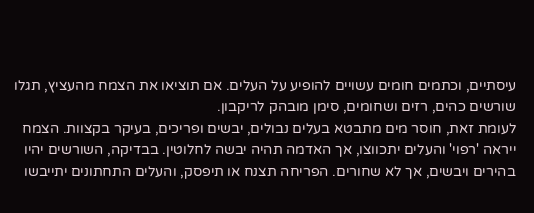עיסתיים, וכתמים חומים עשויים להופיע על העלים. אם תוציאו את הצמח מהעציץ, תגלו שורשים כהים, רזים ושחומים, סימן מובהק לריקבון.
לעומת זאת, חוסר מים מתבטא בעלים נבולים, יבשים ופריכים, בעיקר בקצוות. הצמח ייראה 'רפוי' והעלים יתכווצו, אך האדמה תהיה יבשה לחלוטין. בבדיקה, השורשים יהיו בהירים ויבשים, אך לא שחורים. הפריחה תצנח או תיפסק, והעלים התחתונים יתייבשו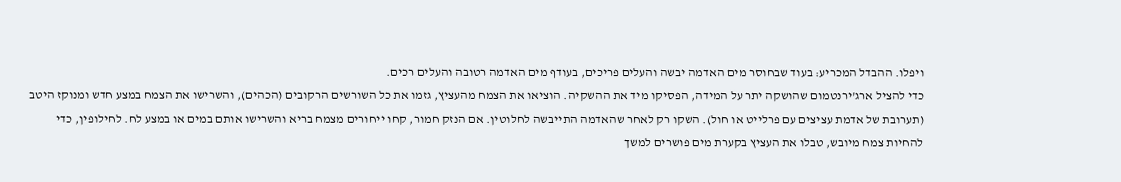ויפלו. ההבדל המכריע: בעוד שבחוסר מים האדמה יבשה והעלים פריכים, בעודף מים האדמה רטובה והעלים רכים.
כדי להציל ארג'ירנטמום שהושקה יתר על המידה, הפסיקו מיד את ההשקיה. הוציאו את הצמח מהעציץ, גזמו את כל השורשים הרקובים (הכהים), והשרישו את הצמח במצע חדש ומנוקז היטב (תערובת של אדמת עציצים עם פרלייט או חול). השקו רק לאחר שהאדמה התייבשה לחלוטין. אם הנזק חמור, קחו ייחורים מצמח בריא והשרישו אותם במים או במצע לח. לחילופין, כדי להחיות צמח מיובש, טבלו את העציץ בקערת מים פושרים למשך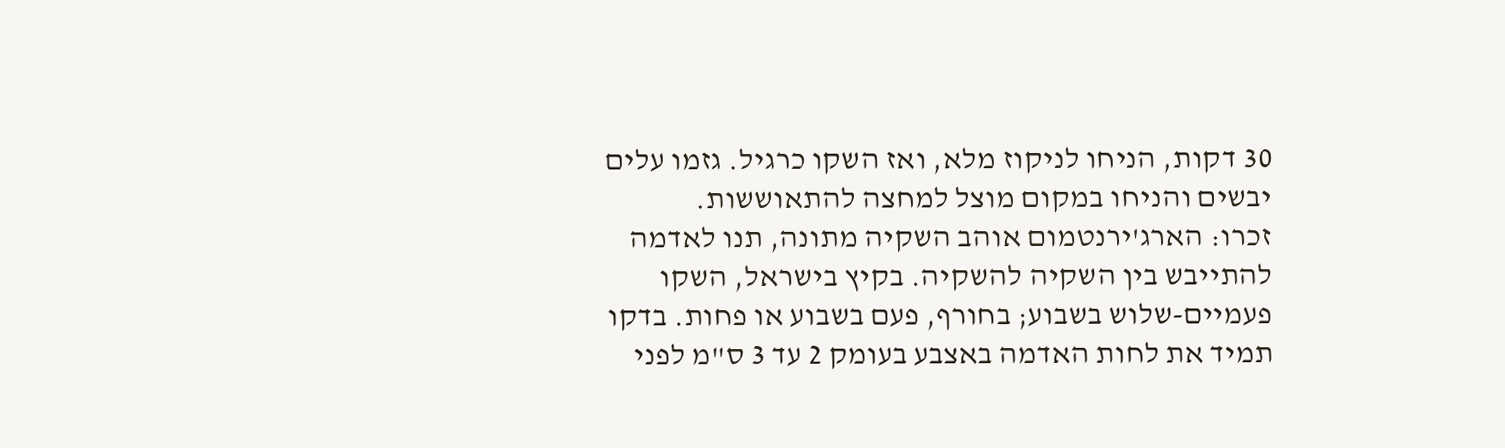30 דקות, הניחו לניקוז מלא, ואז השקו כרגיל. גזמו עלים יבשים והניחו במקום מוצל למחצה להתאוששות.
זכרו: הארג'ירנטמום אוהב השקיה מתונה, תנו לאדמה להתייבש בין השקיה להשקיה. בקיץ בישראל, השקו פעמיים-שלוש בשבוע; בחורף, פעם בשבוע או פחות. בדקו תמיד את לחות האדמה באצבע בעומק 2 עד 3 ס"מ לפני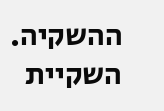ההשקיה. השקיית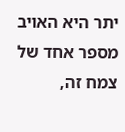יתר היא האויב מספר אחד של צמח זה,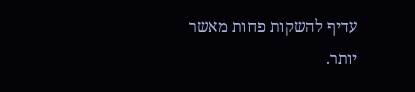עדיף להשקות פחות מאשר יותר.